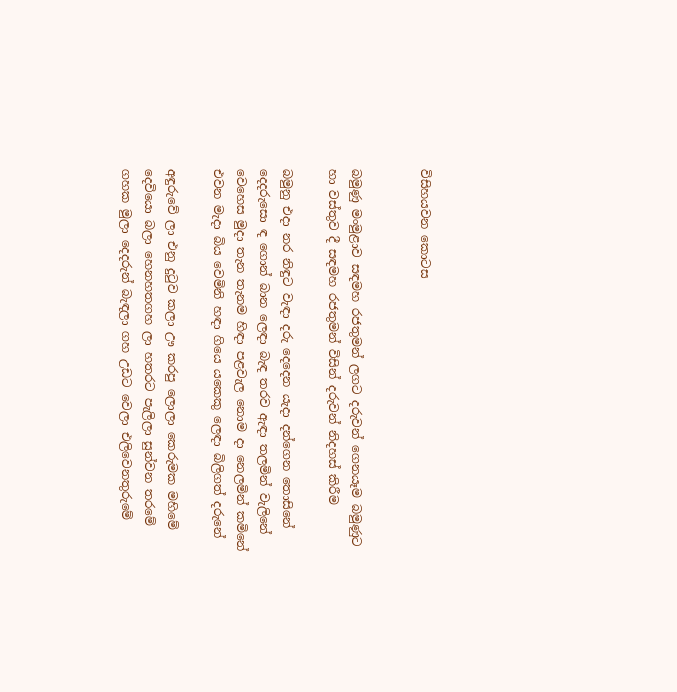විසිහයවන කොටස


බමුණු මංමුළාව සඳමහ රජතුමන් ලගට දරුවන් ගෙනයෑම බමුණුට
හා වස්‌තුව දී සඳමහ රජතුමන් විසින් දරුවන් නිදහස්‌ කිරීම

බමුනු එදා නර නිඳුට වැඳා දරු දෙදෙන යැදා දන්ගෙන තොසිනේ
දෙදරුසො ඳ ගොන් බාන ලෙඳා බැඳ තරව ඇඳා තලමින් වැලිනේ
වෙහෙස මුදා තැන තැනම හිඳා පළවැල නොම දා නෙලමින් කමිනේ
එවන මැදා බිය වෙමිනි හඳා ගියෙ යකෙකු ලෙඳා බිලිගත් දරුනේ

අඳුරුවේ ලා එනු දුටුව කලා ඌ කරපු ලොලා කෙරුමක මහිමේ
දෙවියො බලා හෙනහතගහ ලා හතරට පැලිලා සුන්වන තරමේ
ගහක මුලා දෙදරුන් බැඳලා ගහ උඩට වෙලා එලිවෙනතුරුමේ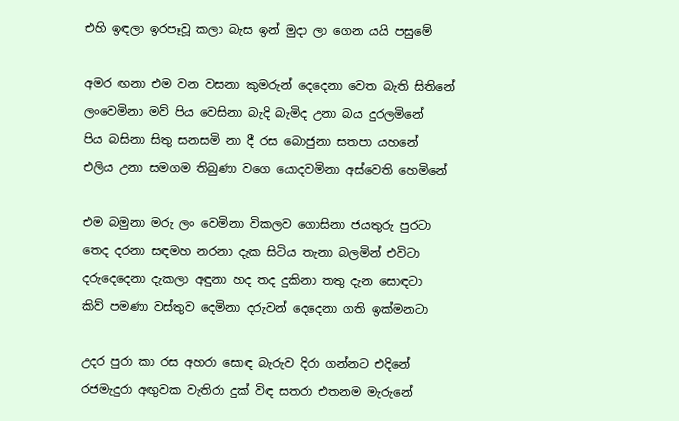එහි ඉඳලා ඉරපෑවූ කලා බැස ඉන් මුදා ලා ගෙන යයි පසුමේ

අමර ඟනා එම වන වසනා කුමරුන් දෙදෙනා වෙත බැති සිතිනේ
ලංවෙමිනා මව් පිය වෙසිනා බැදි බැමිද උනා බය දුරලමිනේ
පිය බසිනා සිතු සනසමි නා දී රස බොජුනා සතපා යහනේ
එලිය උනා සමගම තිබුණා වගෙ යොදවමිනා අස්‌වෙති හෙමිනේ

එම බමුනා මරු ලං වෙමිනා විකලව ගොසිනා ජයතුරු පුරටා
තෙද දරනා සඳමහ නරනා දැක සිටිය තැනා බලමින් එවිටා
දරුදෙදෙනා දැකලා අඳුනා හද තද දුකිනා තතු දැන සොඳටා
කිව් පමණා වස්‌තුව දෙමිනා දරුවන් දෙදෙනා ගති ඉක්‌මනටා

උදර පුරා කා රස අහරා සොඳ බැරුව දිරා ගන්නට එදිනේ
රජමැදුරා අඟුවක වැතිරා දුක්‌ විඳ සතරා එතනම මැරුනේ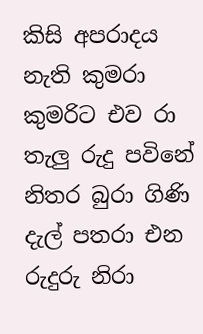කිසි අපරාදය නැති කුමරා කුමරිට එව රා තැලු රුදු පවිනේ
නිතර බුරා ගිණි දැල් පතරා එන රුදුරු නිරා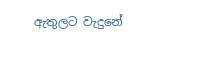ඇතුලට වැදුනේ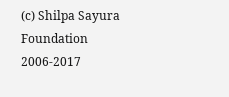(c) Shilpa Sayura Foundation 2006-2017